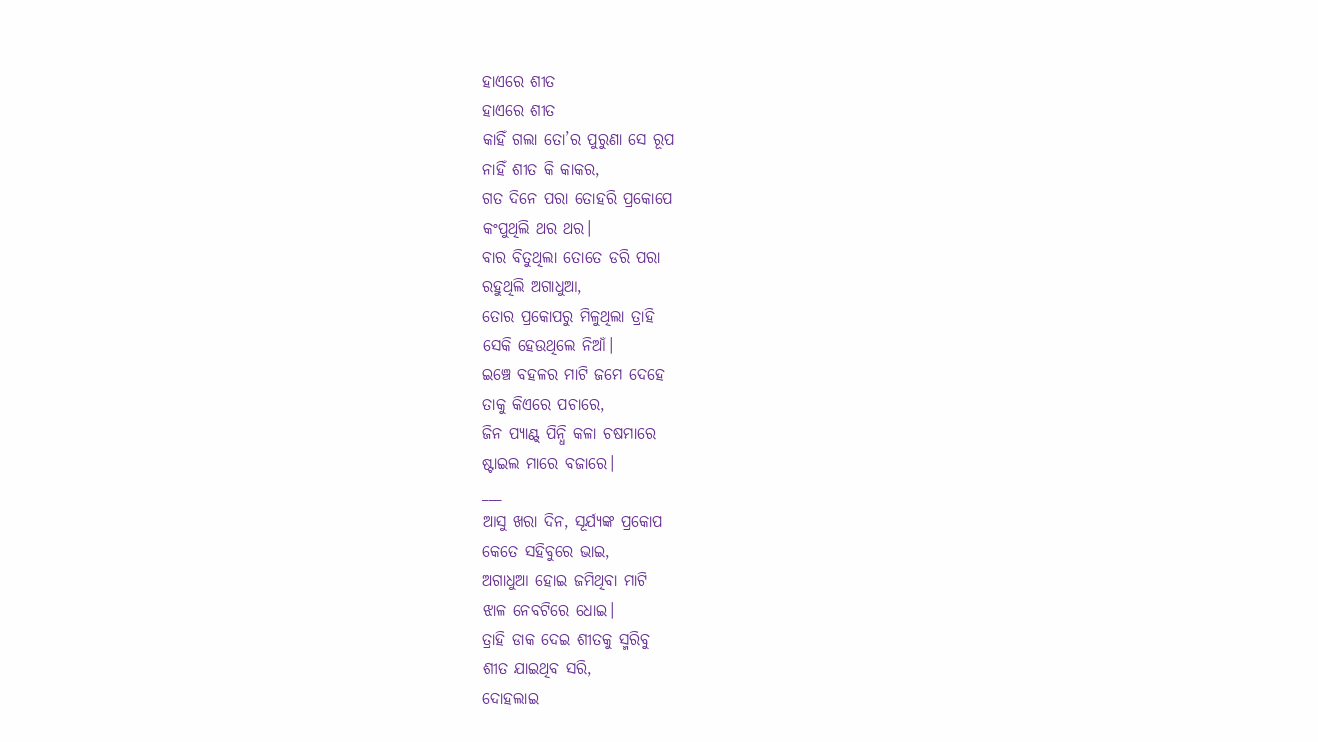ହାଏରେ ଶୀତ
ହାଏରେ ଶୀତ
କାହିଁ ଗଲା ତୋ’ର ପୁରୁଣା ସେ ରୂପ
ନାହିଁ ଶୀତ କି କାକର,
ଗତ ଦିନେ ପରା ତୋହରି ପ୍ରକୋପେ
କଂପୁଥିଲି ଥର ଥର।
ବାର ବିତୁଥିଲା ତୋତେ ଡରି ପରା
ରହୁଥିଲି ଅଗାଧୁଆ,
ତୋର ପ୍ରକୋପରୁ ମିଳୁଥିଲା ତ୍ରାହି
ସେକି ହେଉଥିଲେ ନିଆଁ।
ଇଞ୍ଚେ ବହଳର ମାଟି ଜମେ ଦେହେ
ତାକୁ କିଏରେ ପଚାରେ,
ଜିନ ପ୍ୟାଣ୍ଟ୍ ପିନ୍ଧି କଳା ଚଷମାରେ
ଷ୍ଟାଇଲ ମାରେ ବଜାରେ।
___
ଆସୁ ଖରା ଦିନ, ସୂର୍ଯ୍ୟଙ୍କ ପ୍ରକୋପ
କେତେ ସହିବୁରେ ଭାଇ,
ଅଗାଧୁଆ ହୋଇ ଜମିଥିବା ମାଟି
ଝାଳ ନେବଟିରେ ଧୋଇ।
ତ୍ରାହି ଡାକ ଦେଇ ଶୀତକୁ ସ୍ମରିବୁ
ଶୀତ ଯାଇଥିବ ସରି,
ଦୋହଲାଇ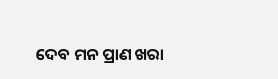ଦେବ ମନ ପ୍ରାଣ ଖରା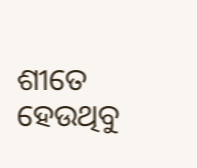ଶୀତେ ହେଉଥିବୁ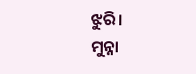ଝୁରି।
ମୁନ୍ନା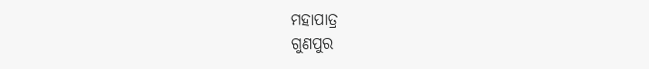ମହାପାତ୍ର
ଗୁଣପୁର